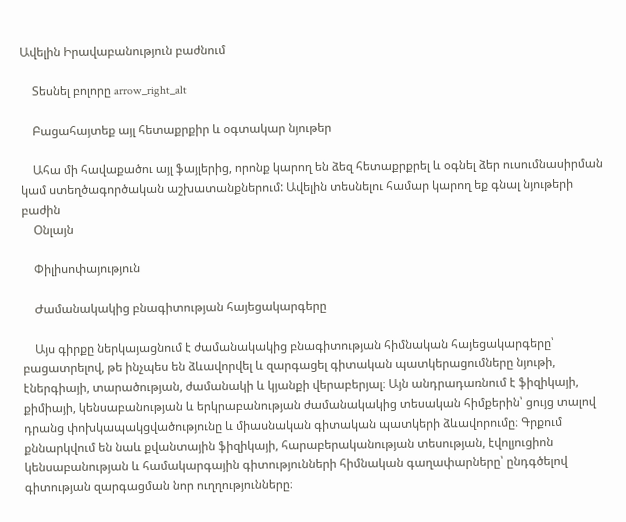Ավելին Իրավաբանություն բաժնում

    Տեսնել բոլորը arrow_right_alt

    Բացահայտեք այլ հետաքրքիր և օգտակար նյութեր

    Ահա մի հավաքածու այլ ֆայլերից, որոնք կարող են ձեզ հետաքրքրել և օգնել ձեր ուսումնասիրման կամ ստեղծագործական աշխատանքներում: Ավելին տեսնելու համար կարող եք գնալ նյութերի բաժին
    Օնլայն

    Փիլիսոփայություն

    Ժամանակակից բնագիտության հայեցակարգերը

    Այս գիրքը ներկայացնում է ժամանակակից բնագիտության հիմնական հայեցակարգերը՝ բացատրելով, թե ինչպես են ձևավորվել և զարգացել գիտական պատկերացումները նյութի, էներգիայի, տարածության, ժամանակի և կյանքի վերաբերյալ։ Այն անդրադառնում է ֆիզիկայի, քիմիայի, կենսաբանության և երկրաբանության ժամանակակից տեսական հիմքերին՝ ցույց տալով դրանց փոխկապակցվածությունը և միասնական գիտական պատկերի ձևավորումը։ Գրքում քննարկվում են նաև քվանտային ֆիզիկայի, հարաբերականության տեսության, էվոլյուցիոն կենսաբանության և համակարգային գիտությունների հիմնական գաղափարները՝ ընդգծելով գիտության զարգացման նոր ուղղությունները։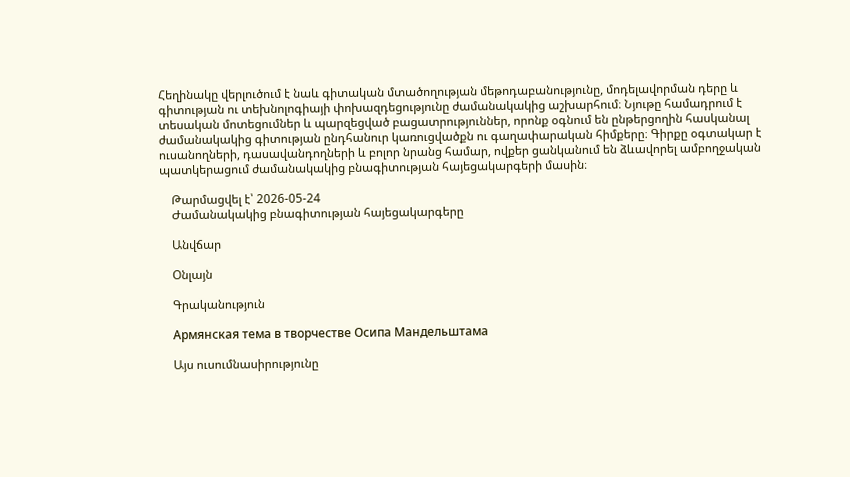Հեղինակը վերլուծում է նաև գիտական մտածողության մեթոդաբանությունը, մոդելավորման դերը և գիտության ու տեխնոլոգիայի փոխազդեցությունը ժամանակակից աշխարհում։ Նյութը համադրում է տեսական մոտեցումներ և պարզեցված բացատրություններ, որոնք օգնում են ընթերցողին հասկանալ ժամանակակից գիտության ընդհանուր կառուցվածքն ու գաղափարական հիմքերը։ Գիրքը օգտակար է ուսանողների, դասավանդողների և բոլոր նրանց համար, ովքեր ցանկանում են ձևավորել ամբողջական պատկերացում ժամանակակից բնագիտության հայեցակարգերի մասին։

    Թարմացվել է՝ 2026-05-24
    Ժամանակակից բնագիտության հայեցակարգերը

    Անվճար

    Օնլայն

    Գրականություն

    Армянская тема в творчестве Осипа Мандельштама

    Այս ուսումնասիրությունը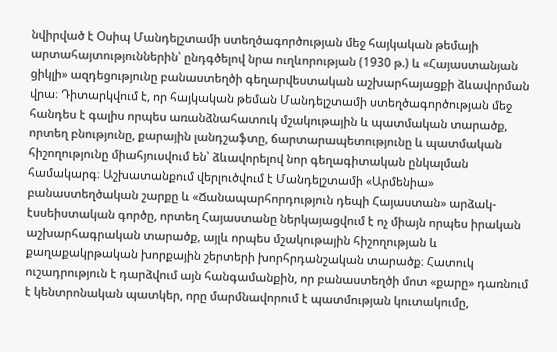նվիրված է Օսիպ Մանդելշտամի ստեղծագործության մեջ հայկական թեմայի արտահայտություններին՝ ընդգծելով նրա ուղևորության (1930 թ.) և «Հայաստանյան ցիկլի» ազդեցությունը բանաստեղծի գեղարվեստական աշխարհայացքի ձևավորման վրա։ Դիտարկվում է, որ հայկական թեման Մանդելշտամի ստեղծագործության մեջ հանդես է գալիս որպես առանձնահատուկ մշակութային և պատմական տարածք, որտեղ բնությունը, քարային լանդշաֆտը, ճարտարապետությունը և պատմական հիշողությունը միահյուսվում են՝ ձևավորելով նոր գեղագիտական ընկալման համակարգ։ Աշխատանքում վերլուծվում է Մանդելշտամի «Արմենիա» բանաստեղծական շարքը և «Ճանապարհորդություն դեպի Հայաստան» արձակ-էսսեիստական գործը, որտեղ Հայաստանը ներկայացվում է ոչ միայն որպես իրական աշխարհագրական տարածք, այլև որպես մշակութային հիշողության և քաղաքակրթական խորքային շերտերի խորհրդանշական տարածք։ Հատուկ ուշադրություն է դարձվում այն հանգամանքին, որ բանաստեղծի մոտ «քարը» դառնում է կենտրոնական պատկեր, որը մարմնավորում է պատմության կուտակումը,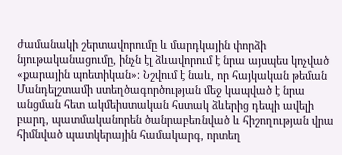ժամանակի շերտավորումը և մարդկային փորձի նյութականացումը, ինչն էլ ձևավորում է նրա այսպես կոչված «քարային պոետիկան»։ Նշվում է նաև, որ հայկական թեման Մանդելշտամի ստեղծագործության մեջ կապված է նրա անցման հետ ակմեիստական հստակ ձևերից դեպի ավելի բարդ, պատմականորեն ծանրաբեռնված և հիշողության վրա հիմնված պատկերային համակարգ, որտեղ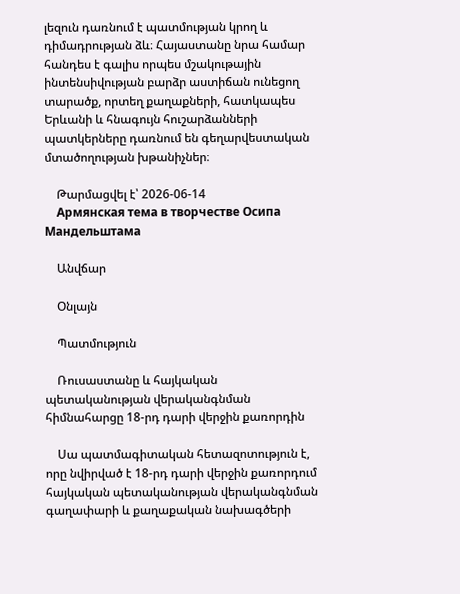լեզուն դառնում է պատմության կրող և դիմադրության ձև։ Հայաստանը նրա համար հանդես է գալիս որպես մշակութային ինտենսիվության բարձր աստիճան ունեցող տարածք, որտեղ քաղաքների, հատկապես Երևանի և հնագույն հուշարձանների պատկերները դառնում են գեղարվեստական մտածողության խթանիչներ։

    Թարմացվել է՝ 2026-06-14
    Армянская тема в творчестве Осипа Мандельштама

    Անվճար

    Օնլայն

    Պատմություն

    Ռուսաստանը և հայկական պետականության վերականգնման հիմնահարցը 18-րդ դարի վերջին քառորդին

    Սա պատմագիտական հետազոտություն է, որը նվիրված է 18-րդ դարի վերջին քառորդում հայկական պետականության վերականգնման գաղափարի և քաղաքական նախագծերի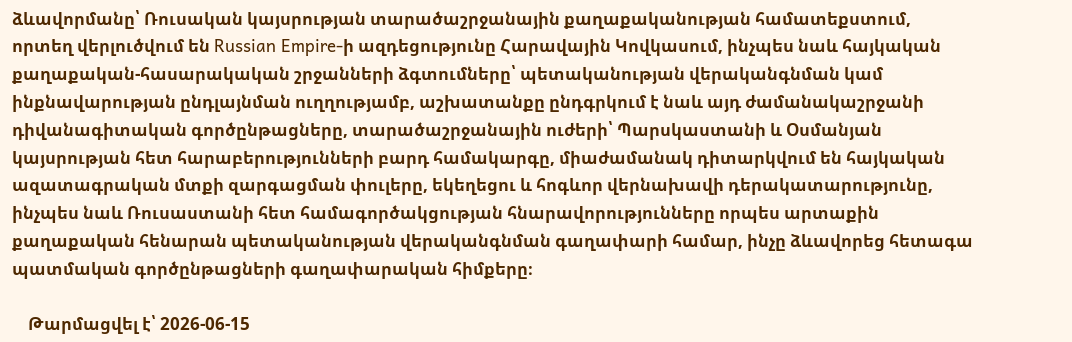ձևավորմանը՝ Ռուսական կայսրության տարածաշրջանային քաղաքականության համատեքստում, որտեղ վերլուծվում են Russian Empire-ի ազդեցությունը Հարավային Կովկասում, ինչպես նաև հայկական քաղաքական-հասարակական շրջանների ձգտումները՝ պետականության վերականգնման կամ ինքնավարության ընդլայնման ուղղությամբ, աշխատանքը ընդգրկում է նաև այդ ժամանակաշրջանի դիվանագիտական գործընթացները, տարածաշրջանային ուժերի՝ Պարսկաստանի և Օսմանյան կայսրության հետ հարաբերությունների բարդ համակարգը, միաժամանակ դիտարկվում են հայկական ազատագրական մտքի զարգացման փուլերը, եկեղեցու և հոգևոր վերնախավի դերակատարությունը, ինչպես նաև Ռուսաստանի հետ համագործակցության հնարավորությունները որպես արտաքին քաղաքական հենարան պետականության վերականգնման գաղափարի համար, ինչը ձևավորեց հետագա պատմական գործընթացների գաղափարական հիմքերը։

    Թարմացվել է՝ 2026-06-15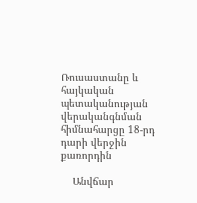Ռուսաստանը և հայկական պետականության վերականգնման հիմնահարցը 18-րդ դարի վերջին քառորդին

    Անվճար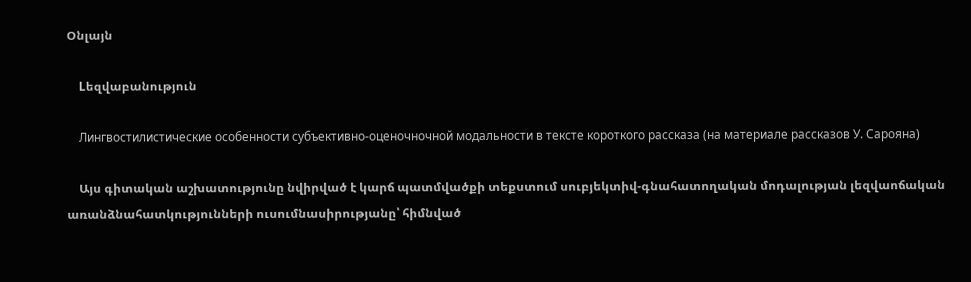Օնլայն

    Lեզվաբանություն

    Лингвостилистические особенности субъективно-оценочночной модальности в тексте короткого рассказа (на материале рассказов У. Сарояна)

    Այս գիտական աշխատությունը նվիրված է կարճ պատմվածքի տեքստում սուբյեկտիվ-գնահատողական մոդալության լեզվաոճական առանձնահատկությունների ուսումնասիրությանը՝ հիմնված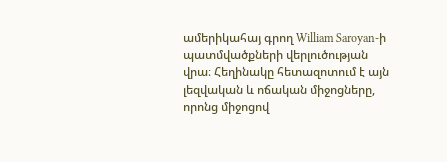ամերիկահայ գրող William Saroyan-ի պատմվածքների վերլուծության վրա։ Հեղինակը հետազոտում է այն լեզվական և ոճական միջոցները, որոնց միջոցով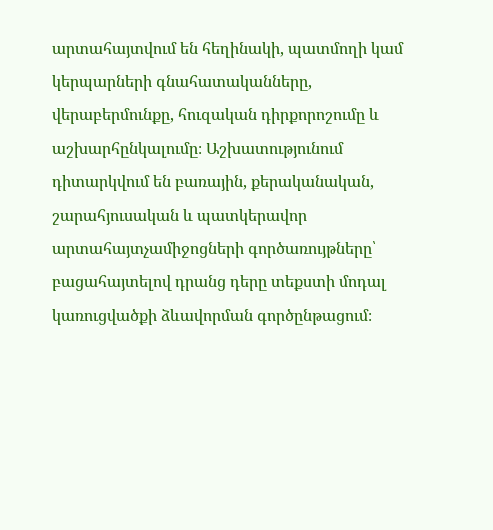արտահայտվում են հեղինակի, պատմողի կամ կերպարների գնահատականները, վերաբերմունքը, հուզական դիրքորոշումը և աշխարհընկալումը։ Աշխատությունում դիտարկվում են բառային, քերականական, շարահյուսական և պատկերավոր արտահայտչամիջոցների գործառույթները՝ բացահայտելով դրանց դերը տեքստի մոդալ կառուցվածքի ձևավորման գործընթացում։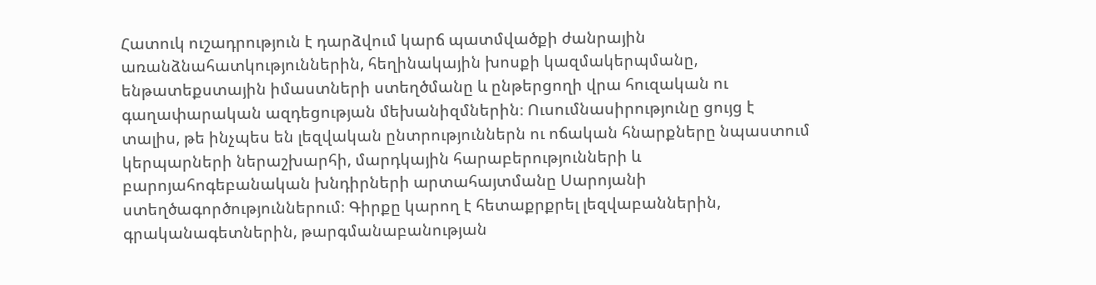Հատուկ ուշադրություն է դարձվում կարճ պատմվածքի ժանրային առանձնահատկություններին, հեղինակային խոսքի կազմակերպմանը, ենթատեքստային իմաստների ստեղծմանը և ընթերցողի վրա հուզական ու գաղափարական ազդեցության մեխանիզմներին։ Ուսումնասիրությունը ցույց է տալիս, թե ինչպես են լեզվական ընտրություններն ու ոճական հնարքները նպաստում կերպարների ներաշխարհի, մարդկային հարաբերությունների և բարոյահոգեբանական խնդիրների արտահայտմանը Սարոյանի ստեղծագործություններում։ Գիրքը կարող է հետաքրքրել լեզվաբաններին, գրականագետներին, թարգմանաբանության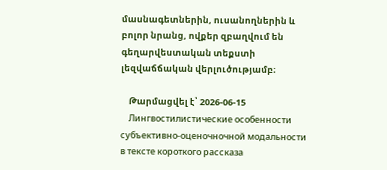մասնագետներին, ուսանողներին և բոլոր նրանց, ովքեր զբաղվում են գեղարվեստական տեքստի լեզվաճճական վերլուծությամբ։

    Թարմացվել է՝ 2026-06-15
    Лингвостилистические особенности субъективно-оценочночной модальности в тексте короткого рассказа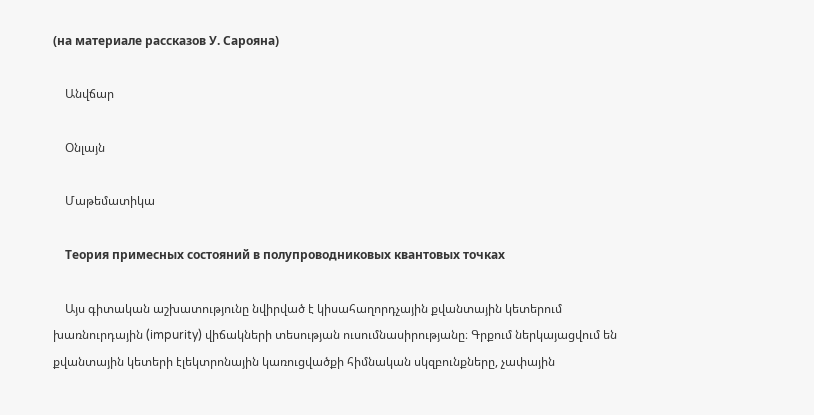(на материале рассказов У. Сарояна)

    Անվճար

    Օնլայն

    Մաթեմատիկա

    Теория примесных состояний в полупроводниковых квантовых точках

    Այս գիտական աշխատությունը նվիրված է կիսահաղորդչային քվանտային կետերում խառնուրդային (impurity) վիճակների տեսության ուսումնասիրությանը։ Գրքում ներկայացվում են քվանտային կետերի էլեկտրոնային կառուցվածքի հիմնական սկզբունքները, չափային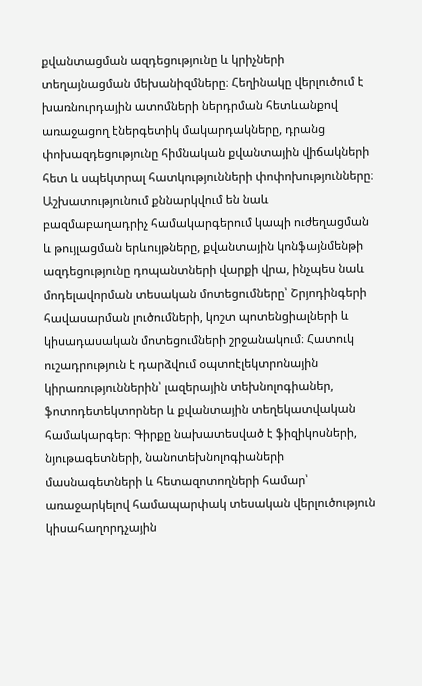քվանտացման ազդեցությունը և կրիչների տեղայնացման մեխանիզմները։ Հեղինակը վերլուծում է խառնուրդային ատոմների ներդրման հետևանքով առաջացող էներգետիկ մակարդակները, դրանց փոխազդեցությունը հիմնական քվանտային վիճակների հետ և սպեկտրալ հատկությունների փոփոխությունները։ Աշխատությունում քննարկվում են նաև բազմաբաղադրիչ համակարգերում կապի ուժեղացման և թույլացման երևույթները, քվանտային կոնֆայնմենթի ազդեցությունը դոպանտների վարքի վրա, ինչպես նաև մոդելավորման տեսական մոտեցումները՝ Շրյոդինգերի հավասարման լուծումների, կոշտ պոտենցիալների և կիսադասական մոտեցումների շրջանակում։ Հատուկ ուշադրություն է դարձվում օպտոէլեկտրոնային կիրառություններին՝ լազերային տեխնոլոգիաներ, ֆոտոդետեկտորներ և քվանտային տեղեկատվական համակարգեր։ Գիրքը նախատեսված է ֆիզիկոսների, նյութագետների, նանոտեխնոլոգիաների մասնագետների և հետազոտողների համար՝ առաջարկելով համապարփակ տեսական վերլուծություն կիսահաղորդչային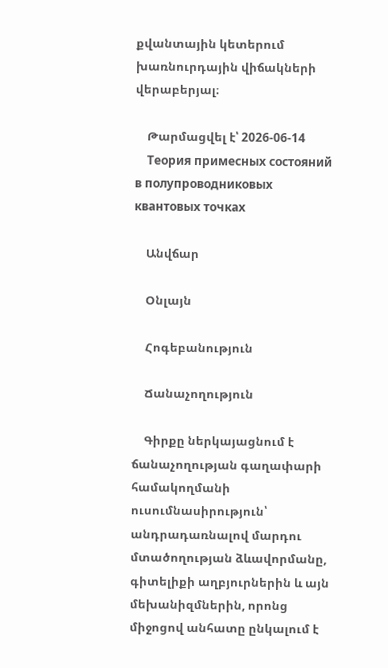քվանտային կետերում խառնուրդային վիճակների վերաբերյալ։

    Թարմացվել է՝ 2026-06-14
    Теория примесных состояний в полупроводниковых квантовых точках

    Անվճար

    Օնլայն

    Հոգեբանություն

    Ճանաչողություն

    Գիրքը ներկայացնում է ճանաչողության գաղափարի համակողմանի ուսումնասիրություն՝ անդրադառնալով մարդու մտածողության ձևավորմանը, գիտելիքի աղբյուրներին և այն մեխանիզմներին, որոնց միջոցով անհատը ընկալում է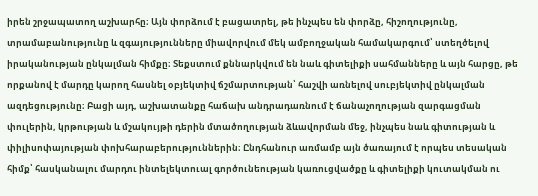իրեն շրջապատող աշխարհը։ Այն փորձում է բացատրել, թե ինչպես են փորձը, հիշողությունը, տրամաբանությունը և զգայությունները միավորվում մեկ ամբողջական համակարգում՝ ստեղծելով իրականության ընկալման հիմքը։ Տեքստում քննարկվում են նաև գիտելիքի սահմանները և այն հարցը, թե որքանով է մարդը կարող հասնել օբյեկտիվ ճշմարտության՝ հաշվի առնելով սուբյեկտիվ ընկալման ազդեցությունը։ Բացի այդ, աշխատանքը հաճախ անդրադառնում է ճանաչողության զարգացման փուլերին, կրթության և մշակույթի դերին մտածողության ձևավորման մեջ, ինչպես նաև գիտության և փիլիսոփայության փոխհարաբերություններին։ Ընդհանուր առմամբ այն ծառայում է որպես տեսական հիմք՝ հասկանալու մարդու ինտելեկտուալ գործունեության կառուցվածքը և գիտելիքի կուտակման ու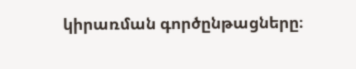կիրառման գործընթացները։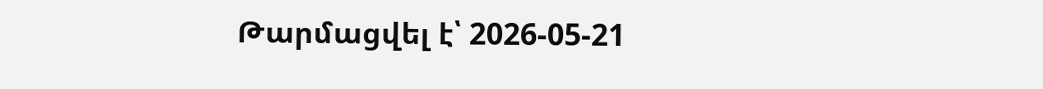Թարմացվել է՝ 2026-05-21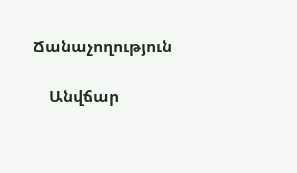Ճանաչողություն

    Անվճար